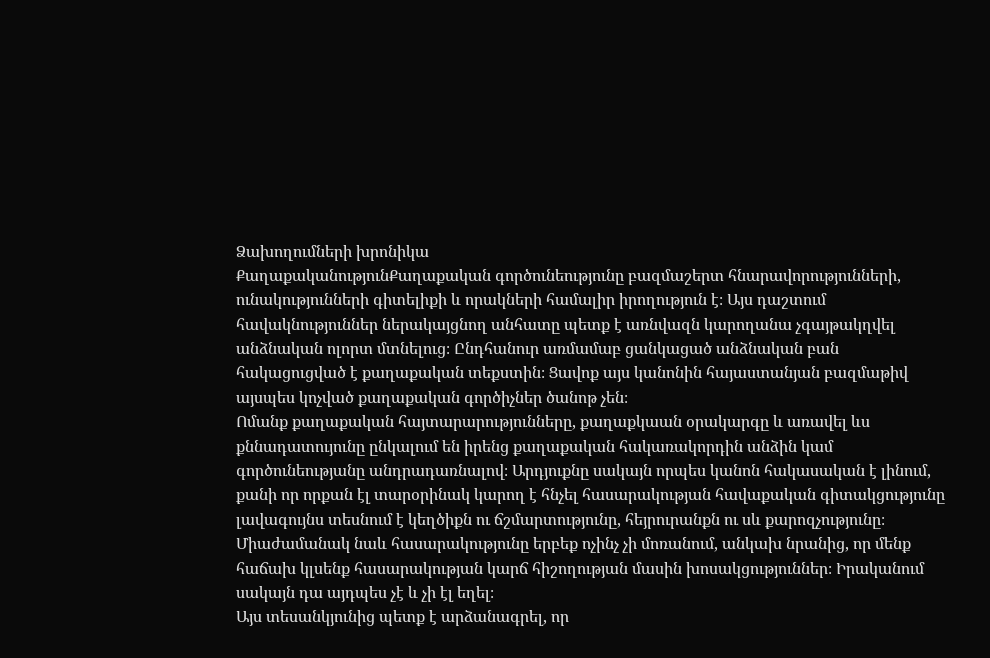Ձախողումների խրոնիկա
ՔաղաքականությունՔաղաքական գործունեությունը բազմաշերտ հնարավորությունների, ունակությունների գիտելիքի և որակների համալիր իրողություն է։ Այս դաշտում հավակնություններ ներակայցնող անհատը պետք է առնվազն կարողանա չգայթակղվել անձնական ոլորտ մտնելուց։ Ընդհանուր առմամաբ ցանկացած անձնական բան հակացուցված է քաղաքական տեքստին։ Ցավոք այս կանոնին հայաստանյան բազմաթիվ այսպես կոչված քաղաքական գործիչներ ծանոթ չեն։
Ոմանք քաղաքական հայտարարությունները, քաղաքկաան օրակարգը և առավել ևս քննադատույունը ընկալում են իրենց քաղաքական հակառակորդին անձին կամ գործունեությանը անդրադառնալով։ Արդյուքնը սակայն որպես կանոն հակասական է լինում, քանի որ որքան էլ տարօրինակ կարող է հնչել հասարակության հավաքական գիտակցությունը լավագույնս տեսնում է կեղծիքն ու ճշմարտությունը, հեյրուրանքն ու սև քարոզչությունը։ Միաժամանակ նաև հասարակությունը երբեք ոչինչ չի մոռանում, անկախ նրանից, որ մենք հաճախ կլսենք հասարակության կարճ հիշողության մասին խոսակցություններ։ Իրականում սակայն դա այդպես չէ և չի էլ եղել։
Այս տեսանկյունից պետք է արձանագրել, որ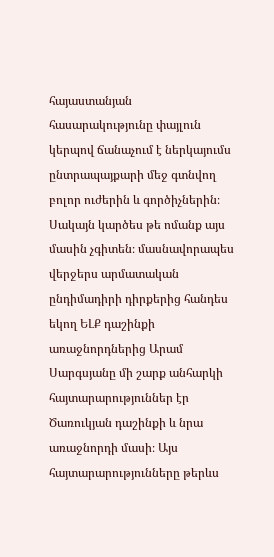հայաստանյան հասարակությունը փայլուն կերպով ճանաչում է ներկայումս ընտրապայքարի մեջ գտնվող բոլոր ուժերին և գործիչներին։ Սակայն կարծես թե ոմանք այս մասին չգիտեն։ մասնավորապես վերջերս արմատական ընդիմադիրի դիրքերից հանդես եկող ԵԼՔ դաշինքի առաջնորդներից Արամ Սարգսյանը մի շարք անհարկի հայտարարություններ էր Ծառուկյան դաշինքի և նրա առաջնորդի մասի։ Այս հայտարարությունները թերևս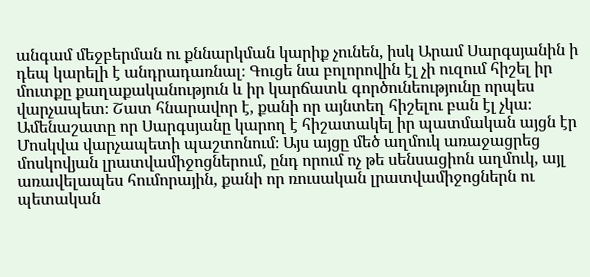անգամ մեջբերման ու քննարկման կարիք չունեն, իսկ Արամ Սարգսյանին ի դեպ կարելի է անդրադառնալ։ Գուցե նա բոլորովին էլ չի ուզում հիշել իր մուտքը քաղաքականություն և իր կարճատև գործունեությունը որպես վարչապետ։ Շատ հնարավոր է, քանի որ այնտեղ հիշելու բան էլ չկա։ Ամենաշատը որ Սարգսյանը կարող է հիշատակել իր պատմական այցն էր Մոսկվա վարչապետի պաշտոնում։ Այս այցը մեծ աղմուկ առաջացրեց մոսկովյան լրատվամիջոցներում, ընդ որում ոչ թե սենսացիոն աղմուկ, այլ առավելապես հումորային, քանի որ ռուսական լրատվամիջոցներն ու պետական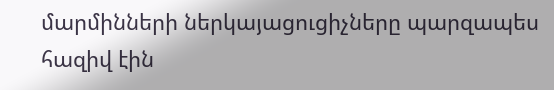մարմինների ներկայացուցիչները պարզապես հազիվ էին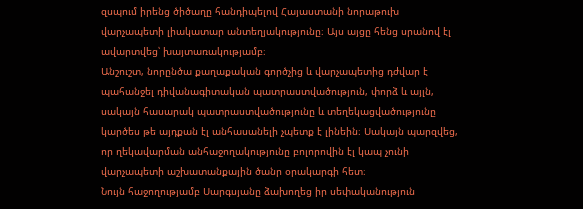զսպում իրենց ծիծաղը հանդիպելով Հայաստանի նորաթուխ վարչապետի լիակատար անտեղյակությունը։ Այս այցը հենց սրանով էլ ավարտվեց՝ խայտառակությամբ։
Անշուշտ, նորընծա քաղաքական գործչից և վարչապետից դժվար է պահանջել դիվանագիտական պատրաստվածություն, փորձ և այլն, սակայն հասարակ պատրաստվածությունը և տեղեկացվածությունը կարծես թե այդքան էլ անհասանելի չպետք է լինեին։ Սակայն պարզվեց, որ ղեկավարման անհաջողակությունը բոլորովին էլ կապ չունի վարչապետի աշխատանքային ծանր օրակարգի հետ։
Նույն հաջողությամբ Սարգսյանը ձախողեց իր սեփականություն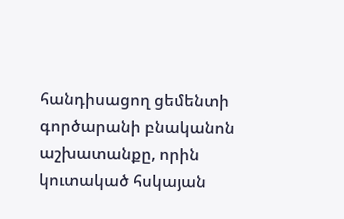հանդիսացող ցեմենտի գործարանի բնականոն աշխատանքը, որին կուտակած հսկայան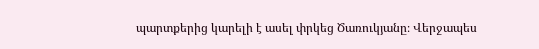պարտքերից կարելի է ասել փրկեց Ծառուկյանը։ Վերջապես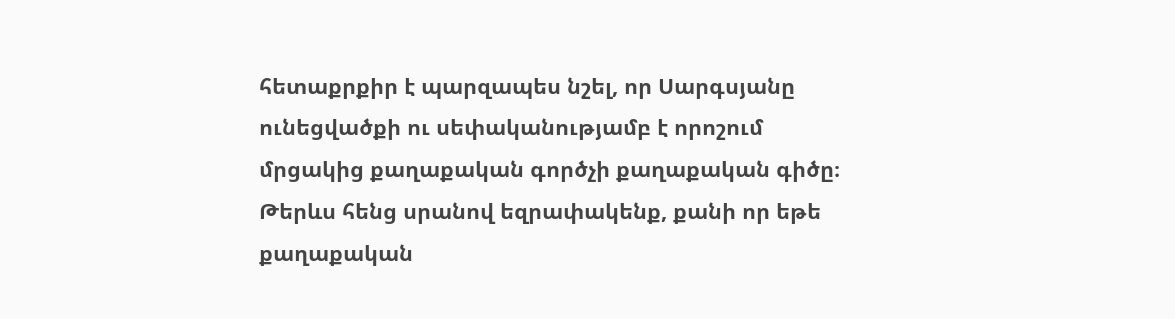հետաքրքիր է պարզապես նշել, որ Սարգսյանը ունեցվածքի ու սեփականությամբ է որոշում մրցակից քաղաքական գործչի քաղաքական գիծը։ Թերևս հենց սրանով եզրափակենք, քանի որ եթե քաղաքական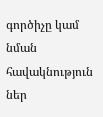գործիչը կամ նման հավակնություն ներ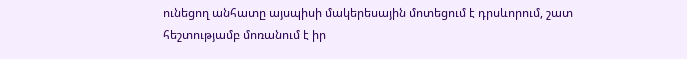ունեցող անհատը այսպիսի մակերեսային մոտեցում է դրսևորում, շատ հեշտությամբ մոռանում է իր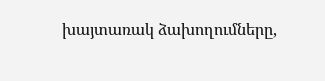խայտառակ ձախողումները,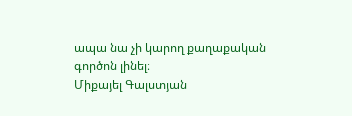ապա նա չի կարող քաղաքական գործոն լինել։
Միքայել Գալստյան